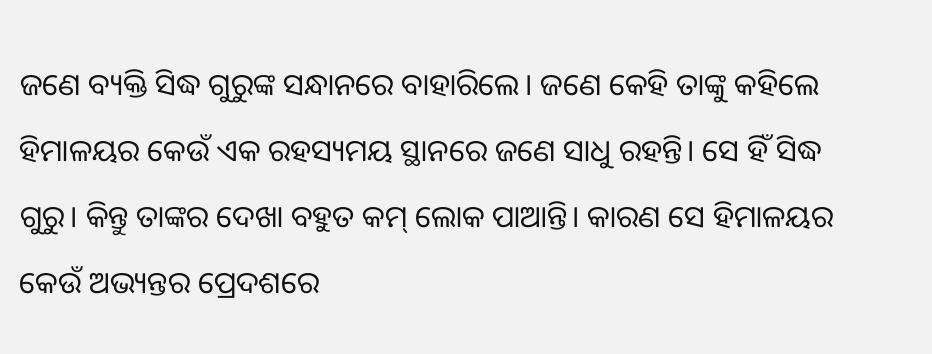ଜଣେ ବ୍ୟକ୍ତି ସିଦ୍ଧ ଗୁରୁଙ୍କ ସନ୍ଧାନରେ ବାହାରିଲେ। ଜଣେ କେହି ତାଙ୍କୁ କହିଲେ ହିମାଳୟର କେଉଁ ଏକ ରହସ୍ୟମୟ ସ୍ଥାନରେ ଜଣେ ସାଧୁ ରହନ୍ତି। ସେ ହିଁ ସିଦ୍ଧ ଗୁରୁ। କିନ୍ତୁ ତାଙ୍କର ଦେଖା ବହୁତ କମ୍‌ ଲୋକ ପାଆନ୍ତି। କାରଣ ସେ ହିମାଳୟର କେଉଁ ଅଭ୍ୟନ୍ତର ପ୍ର‌େଦଶରେ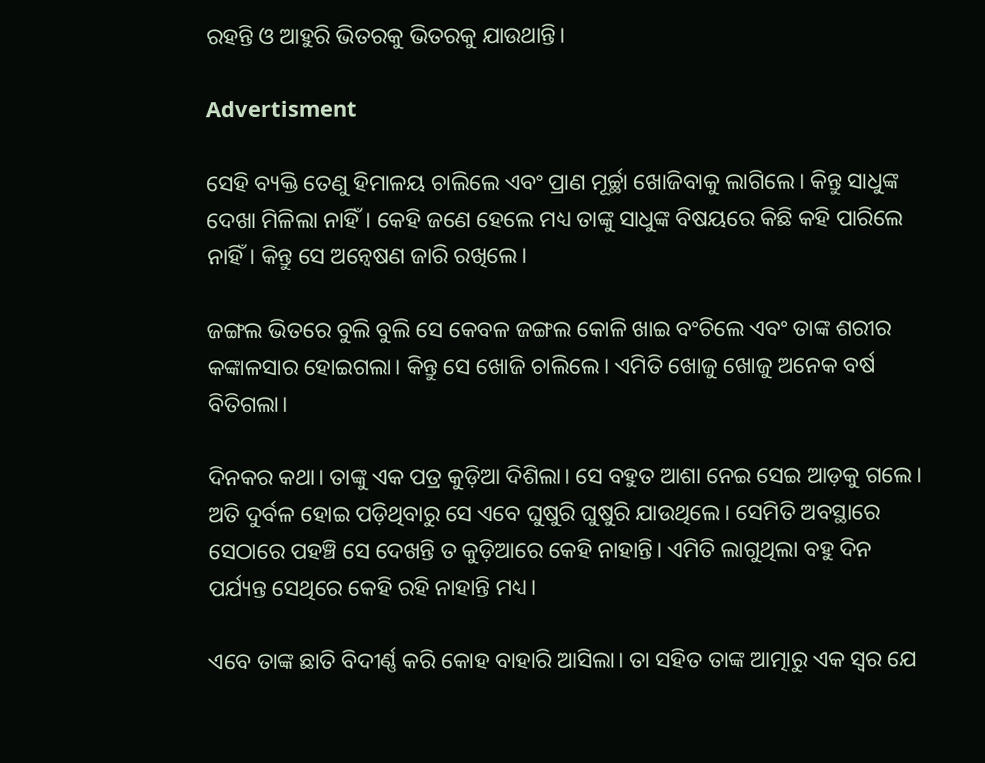ରହନ୍ତି ଓ ଆହୁରି ଭିତରକୁ ଭିତରକୁ ଯାଉଥାନ୍ତି।

Advertisment

ସେହି ବ୍ୟକ୍ତି ତେଣୁ ହିମାଳୟ ଚାଲିଲେ ଏବଂ ପ୍ରାଣ ମୂର୍ଚ୍ଛା ଖୋଜିବାକୁ ଲାଗିଲେ। କିନ୍ତୁ ସାଧୁଙ୍କ ଦେଖା ମିଳିଲା ନାହିଁ। କେହି ଜଣେ ହେଲେ ମଧ୍ୟ ତାଙ୍କୁ ସାଧୁଙ୍କ ବିଷୟରେ କିଛି କହି ପାରିଲେ ନାହିଁ। କିନ୍ତୁ ସେ ଅନ୍ବେଷଣ ଜାରି ରଖିଲେ।

ଜଙ୍ଗଲ ଭିତରେ ବୁଲି ବୁଲି ସେ କେବଳ ଜଙ୍ଗଲ କୋଳି ଖାଇ ବଂଚିଲେ ଏବଂ ତାଙ୍କ ଶରୀର କଙ୍କାଳସାର ହୋଇଗଲା। କିନ୍ତୁ ସେ ଖୋଜି ଚାଲିଲେ। ଏମିତି ଖୋଜୁ ଖୋଜୁ ଅନେକ ବର୍ଷ ବିତିଗଲା।

ଦି‌ନକର କଥା। ତାଙ୍କୁ ଏକ ପତ୍ର କୁଡ଼ିଆ ଦିଶିଲା। ସେ ବହୁତ ଆଶା ନେଇ ସେଇ ଆ‌ଡ଼କୁ ଗଲେ। ଅତି ଦୁର୍ବଳ ହୋଇ ପଡ଼ିଥିବାରୁ ସେ ଏବେ ଘୁଷୁରି ଘୁଷୁରି ଯାଉଥିଲେ। ସେମିତି ଅବସ୍ଥାରେ ସେଠାରେ ପହଞ୍ଚି ସେ ଦେଖନ୍ତି ତ କୁଡ଼ିଆରେ କେହି ନାହାନ୍ତି। ଏମିତି ଲାଗୁଥିଲା ବହୁ ଦିନ ପର୍ଯ୍ୟନ୍ତ ସେଥିରେ କେହି ରହି ନାହାନ୍ତି ମଧ୍ୟ।

ଏବେ ତାଙ୍କ ଛାତି ବିଦୀର୍ଣ୍ଣ କରି କୋହ ବାହାରି ଆସିଲା। ତା ସହିତ ତାଙ୍କ ଆତ୍ମାରୁ ଏକ ସ୍ବର ଯେ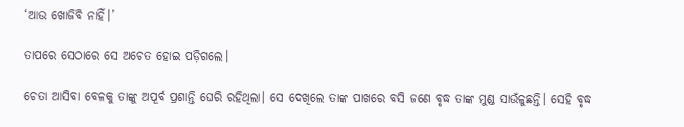‘ଆଉ ଖୋଜିବି ନାହିଁ।’

ତାପରେ ସେଠାରେ ସେ ଅଚେତ ହୋଇ ପଡ଼ିଗଲେ।

ଚେତା ଆସିବା ବେଳକୁ ତାଙ୍କୁ ଅପୂର୍ବ ପ୍ରଶାନ୍ତି ଘେରି ରହିଥିଲା। ସେ ଦେଖିଲେ ତାଙ୍କ ପାଖରେ ବସି ଜଣେ ବୃଦ୍ଧ ତାଙ୍କ ମୁଣ୍ଡ ସାଉଁଳୁଛନ୍ତି। ସେହି ବୃଦ୍ଧ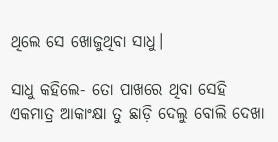ଥିଲେ ସେ ଖୋଜୁଥିବା ସାଧୁ।

ସାଧୁ କହିଲେ- ତୋ ପାଖରେ ଥିବା ସେହି ଏକମାତ୍ର ଆକାଂକ୍ଷା ତୁ ଛାଡ଼ି ଦେଲୁ ବୋଲି ଦେଖା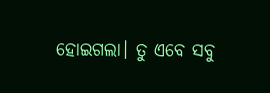ହୋଇଗଲା। ତୁ ଏବେ ସବୁ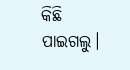କିଛି ପାଇଗଲୁ।